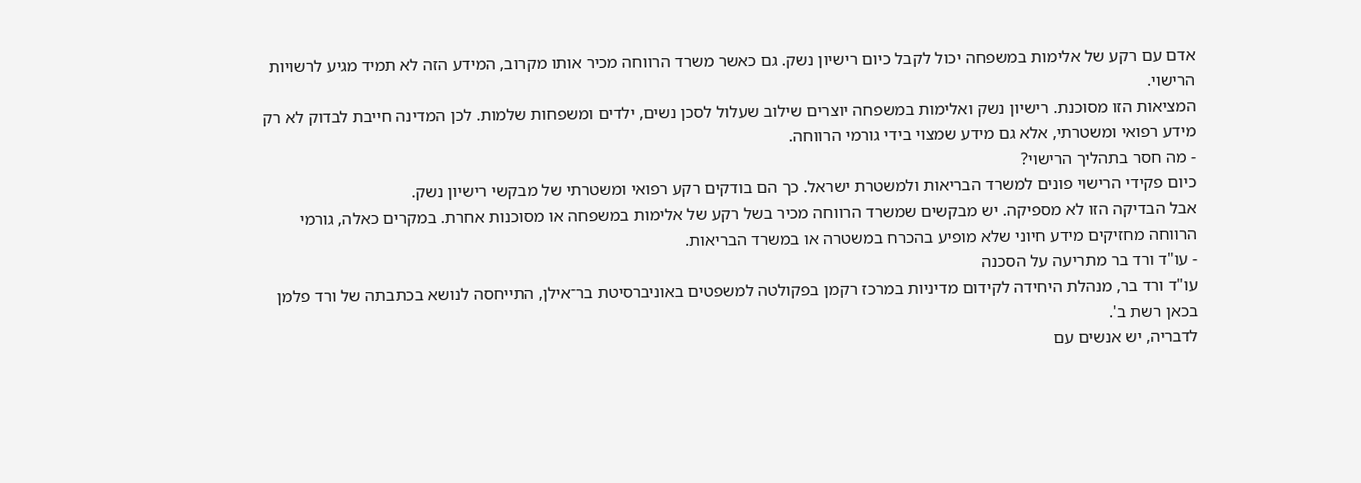אדם עם רקע של אלימות במשפחה יכול לקבל כיום רישיון נשק. גם כאשר משרד הרווחה מכיר אותו מקרוב, המידע הזה לא תמיד מגיע לרשויות הרישוי.
המציאות הזו מסוכנת. רישיון נשק ואלימות במשפחה יוצרים שילוב שעלול לסכן נשים, ילדים ומשפחות שלמות. לכן המדינה חייבת לבדוק לא רק מידע רפואי ומשטרתי, אלא גם מידע שמצוי בידי גורמי הרווחה.
- מה חסר בתהליך הרישוי?
כיום פקידי הרישוי פונים למשרד הבריאות ולמשטרת ישראל. כך הם בודקים רקע רפואי ומשטרתי של מבקשי רישיון נשק.
אבל הבדיקה הזו לא מספיקה. יש מבקשים שמשרד הרווחה מכיר בשל רקע של אלימות במשפחה או מסוכנות אחרת. במקרים כאלה, גורמי הרווחה מחזיקים מידע חיוני שלא מופיע בהכרח במשטרה או במשרד הבריאות.
- עו"ד ורד בר מתריעה על הסכנה
עו"ד ורד בר, מנהלת היחידה לקידום מדיניות במרכז רקמן בפקולטה למשפטים באוניברסיטת בר־אילן, התייחסה לנושא בכתבתה של ורד פלמן בכאן רשת ב'.
לדבריה, יש אנשים עם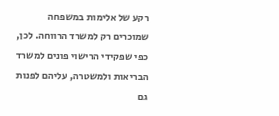רקע של אלימות במשפחה שמוכרים רק למשרד הרווחה. לכן, כפי שפקידי הרישוי פונים למשרד הבריאות ולמשטרה, עליהם לפנות גם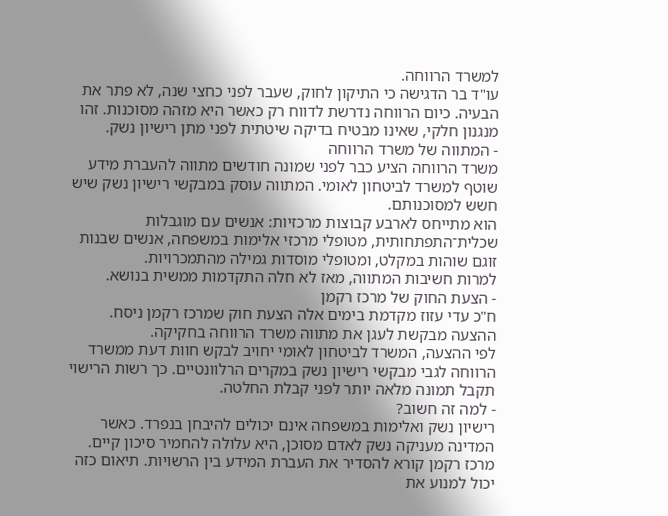למשרד הרווחה.
עו"ד בר הדגישה כי התיקון לחוק, שעבר לפני כחצי שנה, לא פתר את הבעיה. כיום הרווחה נדרשת לדווח רק כאשר היא מזהה מסוכנות. זהו מנגנון חלקי, שאינו מבטיח בדיקה שיטתית לפני מתן רישיון נשק.
- המתווה של משרד הרווחה
משרד הרווחה הציע כבר לפני שמונה חודשים מתווה להעברת מידע שוטף למשרד לביטחון לאומי. המתווה עוסק במבקשי רישיון נשק שיש חשש למסוכנותם.
הוא מתייחס לארבע קבוצות מרכזיות: אנשים עם מוגבלות שכלית־התפתחותית, מטופלי מרכזי אלימות במשפחה, אנשים שבנות זוגם שוהות במקלט, ומטופלי מוסדות גמילה מהתמכרויות.
למרות חשיבות המתווה, מאז לא חלה התקדמות ממשית בנושא.
- הצעת החוק של מרכז רקמן
ח"כ עדי עזוז מקדמת בימים אלה הצעת חוק שמרכז רקמן ניסח. ההצעה מבקשת לעגן את מתווה משרד הרווחה בחקיקה.
לפי ההצעה, המשרד לביטחון לאומי יחויב לבקש חוות דעת ממשרד הרווחה לגבי מבקשי רישיון נשק במקרים הרלוונטיים. כך רשות הרישוי תקבל תמונה מלאה יותר לפני קבלת החלטה.
- למה זה חשוב?
רישיון נשק ואלימות במשפחה אינם יכולים להיבחן בנפרד. כאשר המדינה מעניקה נשק לאדם מסוכן, היא עלולה להחמיר סיכון קיים.
מרכז רקמן קורא להסדיר את העברת המידע בין הרשויות. תיאום כזה יכול למנוע את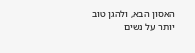האסון הבא, ולהגן טוב יותר על נשים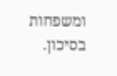ומשפחות בסיכון.